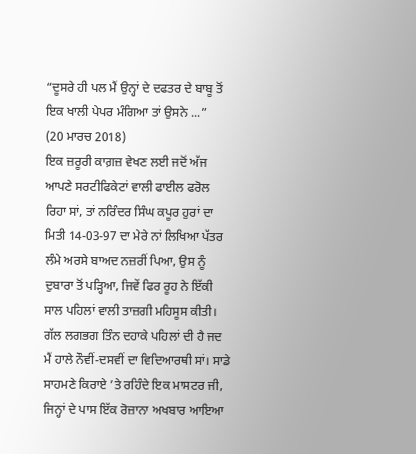“ਦੂਸਰੇ ਹੀ ਪਲ ਮੈਂ ਉਨ੍ਹਾਂ ਦੇ ਦਫਤਰ ਦੇ ਬਾਬੂ ਤੋਂ ਇਕ ਖਾਲੀ ਪੇਪਰ ਮੰਗਿਆ ਤਾਂ ਉਸਨੇ ...”
(20 ਮਾਰਚ 2018)
ਇਕ ਜ਼ਰੂਰੀ ਕਾਗ਼ਜ਼ ਵੇਖਣ ਲਈ ਜਦੋਂ ਅੱਜ ਆਪਣੇ ਸਰਟੀਫਿਕੇਟਾਂ ਵਾਲੀ ਫਾਈਲ ਫਰੋਲ ਰਿਹਾ ਸਾਂ, ਤਾਂ ਨਰਿੰਦਰ ਸਿੰਘ ਕਪੂਰ ਹੁਰਾਂ ਦਾ ਮਿਤੀ 14-03-97 ਦਾ ਮੇਰੇ ਨਾਂ ਲਿਖਿਆ ਪੱਤਰ ਲੰਮੇ ਅਰਸੇ ਬਾਅਦ ਨਜ਼ਰੀਂ ਪਿਆ, ਉਸ ਨੂੰ ਦੁਬਾਰਾ ਤੋਂ ਪੜ੍ਹਿਆ, ਜਿਵੇਂ ਫਿਰ ਰੂਹ ਨੇ ਇੱਕੀ ਸਾਲ ਪਹਿਲਾਂ ਵਾਲੀ ਤਾਜ਼ਗੀ ਮਹਿਸੂਸ ਕੀਤੀ।
ਗੱਲ ਲਗਭਗ ਤਿੰਨ ਦਹਾਕੇ ਪਹਿਲਾਂ ਦੀ ਹੈ ਜਦ ਮੈਂ ਹਾਲੇ ਨੌਵੀਂ-ਦਸਵੀਂ ਦਾ ਵਿਦਿਆਰਥੀ ਸਾਂ। ਸਾਡੇ ਸਾਹਮਣੇ ਕਿਰਾਏ ’ਤੇ ਰਹਿੰਦੇ ਇਕ ਮਾਸਟਰ ਜੀ, ਜਿਨ੍ਹਾਂ ਦੇ ਪਾਸ ਇੱਕ ਰੋਜ਼ਾਨਾ ਅਖਬਾਰ ਆਇਆ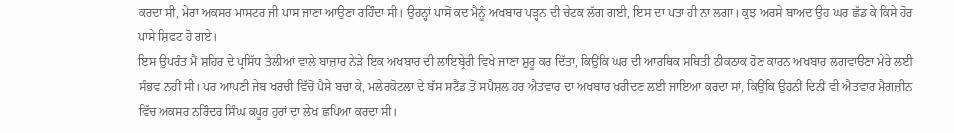ਕਰਦਾ ਸੀ, ਮੇਰਾ ਅਕਸਰ ਮਾਸਟਰ ਜੀ ਪਾਸ ਜਾਣਾ ਆਉਣਾ ਰਹਿੰਦਾ ਸੀ। ਉਹਨ੍ਹਾਂ ਪਾਸੋਂ ਕਦ ਮੈਨੂੰ ਅਖਬਾਰ ਪੜ੍ਹਨ ਦੀ ਚੇਟਕ ਲੱਗ ਗਈ, ਇਸ ਦਾ ਪਤਾ ਹੀ ਨਾ ਲਗਾ। ਕੁਝ ਅਰਸੇ ਬਾਅਦ ਉਹ ਘਰ ਛੱਡ ਕੇ ਕਿਸੇ ਹੋਰ ਪਾਸੇ ਸ਼ਿਫਟ ਹੋ ਗਏ।
ਇਸ ਉਪਰੰਤ ਮੈਂ ਸ਼ਹਿਰ ਦੇ ਪ੍ਰਸਿੱਧ ਤੇਲੀਆਂ ਵਾਲੇ ਬਾਜ਼ਾਰ ਨੇੜੇ ਇਕ ਅਖਬਾਰ ਦੀ ਲਾਇਬ੍ਰੇਰੀ ਵਿਖੇ ਜਾਣਾ ਸ਼ੁਰੂ ਕਰ ਦਿੱਤਾ, ਕਿਉਂਕਿ ਘਰ ਦੀ ਆਰਥਿਕ ਸਥਿਤੀ ਠੀਕਠਾਕ ਹੋਣ ਕਾਰਨ ਅਖਬਾਰ ਲਗਵਾੳਣਾ ਮੇਰੇ ਲਈ ਸੰਭਵ ਨਹੀਂ ਸੀ। ਪਰ ਆਪਣੀ ਜੇਬ ਖਰਚੀ ਵਿੱਚੋਂ ਪੈਸੇ ਬਚਾ ਕੇ, ਮਲੇਰਕੋਟਲਾ ਦੇ ਬੱਸ ਸਟੈਂਡ ਤੋਂ ਸਪੈਸ਼ਲ ਹਰ ਐਤਵਾਰ ਦਾ ਅਖਬਾਰ ਖਰੀਦਣ ਲਈ ਜਾਇਆ ਕਰਦਾ ਸਾਂ, ਕਿਉਂਕਿ ਉਹਨੀਂ ਦਿਨੀਂ ਵੀ ਐਤਵਾਰ ਮੈਗਜ਼ੀਨ ਵਿੱਚ ਅਕਸਰ ਨਰਿੰਦਰ ਸਿੰਘ ਕਪੂਰ ਹੁਰਾਂ ਦਾ ਲੇਖ ਛਪਿਆ ਕਰਦਾ ਸੀ।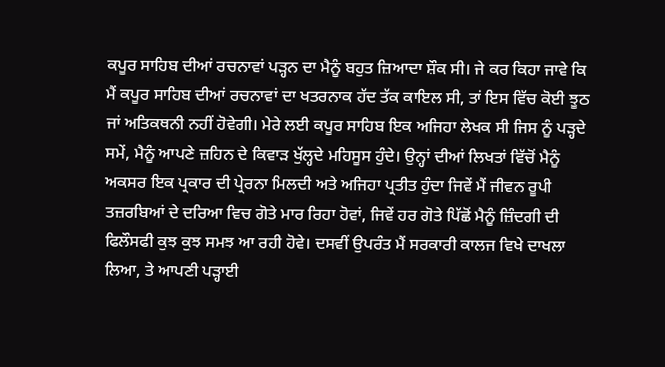ਕਪੂਰ ਸਾਹਿਬ ਦੀਆਂ ਰਚਨਾਵਾਂ ਪੜ੍ਹਨ ਦਾ ਮੈਨੂੰ ਬਹੁਤ ਜ਼ਿਆਦਾ ਸ਼ੌਕ ਸੀ। ਜੇ ਕਰ ਕਿਹਾ ਜਾਵੇ ਕਿ ਮੈਂ ਕਪੂਰ ਸਾਹਿਬ ਦੀਆਂ ਰਚਨਾਵਾਂ ਦਾ ਖਤਰਨਾਕ ਹੱਦ ਤੱਕ ਕਾਇਲ ਸੀ, ਤਾਂ ਇਸ ਵਿੱਚ ਕੋਈ ਝੂਠ ਜਾਂ ਅਤਿਕਥਨੀ ਨਹੀਂ ਹੋਵੇਗੀ। ਮੇਰੇ ਲਈ ਕਪੂਰ ਸਾਹਿਬ ਇਕ ਅਜਿਹਾ ਲੇਖਕ ਸੀ ਜਿਸ ਨੂੰ ਪੜ੍ਹਦੇ ਸਮੇਂ, ਮੈਨੂੰ ਆਪਣੇ ਜ਼ਹਿਨ ਦੇ ਕਿਵਾੜ ਖੁੱਲ੍ਹਦੇ ਮਹਿਸੂਸ ਹੁੰਦੇ। ਉਨ੍ਹਾਂ ਦੀਆਂ ਲਿਖਤਾਂ ਵਿੱਚੋਂ ਮੈਨੂੰ ਅਕਸਰ ਇਕ ਪ੍ਰਕਾਰ ਦੀ ਪ੍ਰੇਰਨਾ ਮਿਲਦੀ ਅਤੇ ਅਜਿਹਾ ਪ੍ਰਤੀਤ ਹੁੰਦਾ ਜਿਵੇਂ ਮੈਂ ਜੀਵਨ ਰੂਪੀ ਤਜ਼ਰਬਿਆਂ ਦੇ ਦਰਿਆ ਵਿਚ ਗੋਤੇ ਮਾਰ ਰਿਹਾ ਹੋਵਾਂ, ਜਿਵੇਂ ਹਰ ਗੋਤੇ ਪਿੱਛੋਂ ਮੈਨੂੰ ਜ਼ਿੰਦਗੀ ਦੀ ਫਿਲੌਸਫੀ ਕੁਝ ਕੁਝ ਸਮਝ ਆ ਰਹੀ ਹੋਵੇ। ਦਸਵੀਂ ਉਪਰੰਤ ਮੈਂ ਸਰਕਾਰੀ ਕਾਲਜ ਵਿਖੇ ਦਾਖਲਾ ਲਿਆ, ਤੇ ਆਪਣੀ ਪੜ੍ਹਾਈ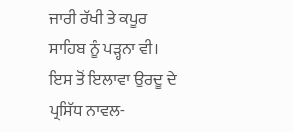ਜਾਰੀ ਰੱਖੀ ਤੇ ਕਪੂਰ ਸਾਹਿਬ ਨੂੰ ਪੜ੍ਹਨਾ ਵੀ। ਇਸ ਤੋਂ ਇਲਾਵਾ ਉਰਦੂ ਦੇ ਪ੍ਰਸਿੱਧ ਨਾਵਲ-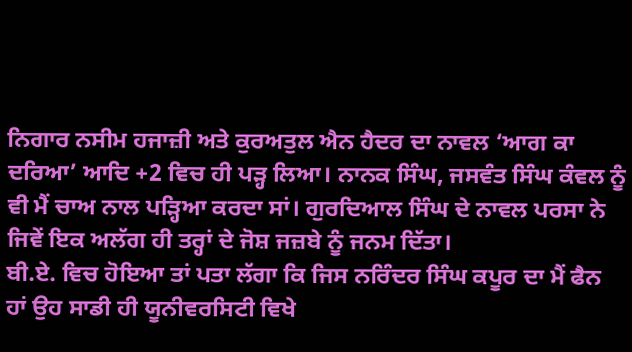ਨਿਗਾਰ ਨਸੀਮ ਹਜਾਜ਼ੀ ਅਤੇ ਕੁਰਅਤੁਲ ਐਨ ਹੈਦਰ ਦਾ ਨਾਵਲ ‘ਆਗ ਕਾ ਦਰਿਆ’ ਆਦਿ +2 ਵਿਚ ਹੀ ਪੜ੍ਹ ਲਿਆ। ਨਾਨਕ ਸਿੰਘ, ਜਸਵੰਤ ਸਿੰਘ ਕੰਵਲ ਨੂੰ ਵੀ ਮੈਂ ਚਾਅ ਨਾਲ ਪੜ੍ਹਿਆ ਕਰਦਾ ਸਾਂ। ਗੁਰਦਿਆਲ ਸਿੰਘ ਦੇ ਨਾਵਲ ਪਰਸਾ ਨੇ ਜਿਵੇਂ ਇਕ ਅਲੱਗ ਹੀ ਤਰ੍ਹਾਂ ਦੇ ਜੋਸ਼ ਜਜ਼ਬੇ ਨੂੰ ਜਨਮ ਦਿੱਤਾ।
ਬੀ.ਏ. ਵਿਚ ਹੋਇਆ ਤਾਂ ਪਤਾ ਲੱਗਾ ਕਿ ਜਿਸ ਨਰਿੰਦਰ ਸਿੰਘ ਕਪੂਰ ਦਾ ਮੈਂ ਫੈਨ ਹਾਂ ਉਹ ਸਾਡੀ ਹੀ ਯੂਨੀਵਰਸਿਟੀ ਵਿਖੇ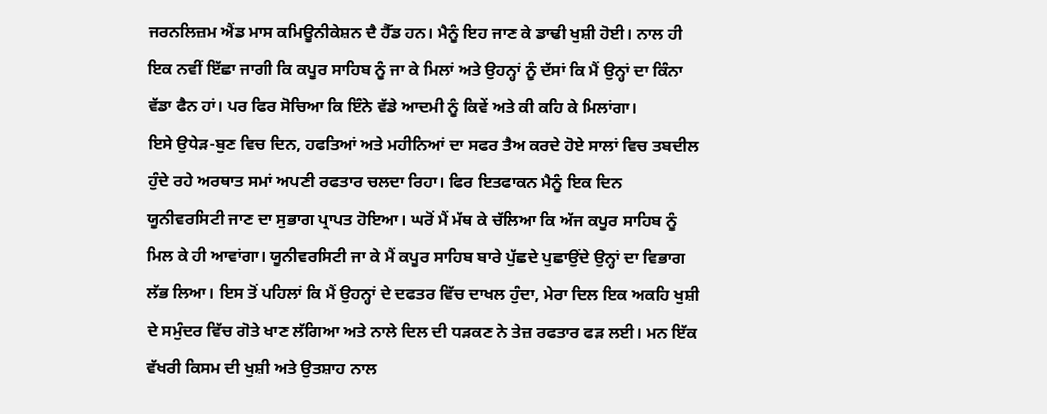ਜਰਨਲਿਜ਼ਮ ਐਂਡ ਮਾਸ ਕਮਿਊਨੀਕੇਸ਼ਨ ਦੈ ਹੈੱਡ ਹਨ। ਮੈਨੂੰ ਇਹ ਜਾਣ ਕੇ ਡਾਢੀ ਖੁਸ਼ੀ ਹੋਈ। ਨਾਲ ਹੀ ਇਕ ਨਵੀਂ ਇੱਛਾ ਜਾਗੀ ਕਿ ਕਪੂਰ ਸਾਹਿਬ ਨੂੰ ਜਾ ਕੇ ਮਿਲਾਂ ਅਤੇ ਉਹਨ੍ਹਾਂ ਨੂੰ ਦੱਸਾਂ ਕਿ ਮੈਂ ਉਨ੍ਹਾਂ ਦਾ ਕਿੰਨਾ ਵੱਡਾ ਫੈਨ ਹਾਂ। ਪਰ ਫਿਰ ਸੋਚਿਆ ਕਿ ਇੰਨੇ ਵੱਡੇ ਆਦਮੀ ਨੂੰ ਕਿਵੇਂ ਅਤੇ ਕੀ ਕਹਿ ਕੇ ਮਿਲਾਂਗਾ।
ਇਸੇ ਉਧੇੜ-ਬੁਣ ਵਿਚ ਦਿਨ, ਹਫਤਿਆਂ ਅਤੇ ਮਹੀਨਿਆਂ ਦਾ ਸਫਰ ਤੈਅ ਕਰਦੇ ਹੋਏ ਸਾਲਾਂ ਵਿਚ ਤਬਦੀਲ ਹੁੰਦੇ ਰਹੇ ਅਰਥਾਤ ਸਮਾਂ ਅਪਣੀ ਰਫਤਾਰ ਚਲਦਾ ਰਿਹਾ। ਫਿਰ ਇਤਫਾਕਨ ਮੈਨੂੰ ਇਕ ਦਿਨ ਯੂਨੀਵਰਸਿਟੀ ਜਾਣ ਦਾ ਸੁਭਾਗ ਪ੍ਰਾਪਤ ਹੋਇਆ। ਘਰੋਂ ਮੈਂ ਮੱਥ ਕੇ ਚੱਲਿਆ ਕਿ ਅੱਜ ਕਪੂਰ ਸਾਹਿਬ ਨੂੰ ਮਿਲ ਕੇ ਹੀ ਆਵਾਂਗਾ। ਯੂਨੀਵਰਸਿਟੀ ਜਾ ਕੇ ਮੈਂ ਕਪੂਰ ਸਾਹਿਬ ਬਾਰੇ ਪੁੱਛਦੇ ਪੁਛਾਉਂਦੇ ਉਨ੍ਹਾਂ ਦਾ ਵਿਭਾਗ ਲੱਭ ਲਿਆ। ਇਸ ਤੋਂ ਪਹਿਲਾਂ ਕਿ ਮੈਂ ਉਹਨ੍ਹਾਂ ਦੇ ਦਫਤਰ ਵਿੱਚ ਦਾਖਲ ਹੁੰਦਾ, ਮੇਰਾ ਦਿਲ ਇਕ ਅਕਹਿ ਖੁਸ਼ੀ ਦੇ ਸਮੁੰਦਰ ਵਿੱਚ ਗੋਤੇ ਖਾਣ ਲੱਗਿਆ ਅਤੇ ਨਾਲੇ ਦਿਲ ਦੀ ਧੜਕਣ ਨੇ ਤੇਜ਼ ਰਫਤਾਰ ਫੜ ਲਈ। ਮਨ ਇੱਕ ਵੱਖਰੀ ਕਿਸਮ ਦੀ ਖੁਸ਼ੀ ਅਤੇ ਉਤਸ਼ਾਹ ਨਾਲ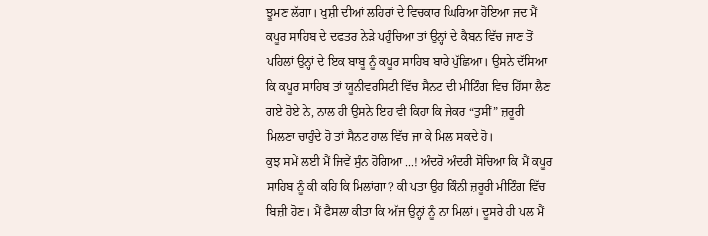ਝੂਮਣ ਲੱਗਾ। ਖੁਸ਼ੀ ਦੀਆਂ ਲਹਿਰਾਂ ਦੇ ਵਿਚਕਾਰ ਘਿਰਿਆ ਹੋਇਆ ਜਦ ਮੈਂ ਕਪੂਰ ਸਾਹਿਬ ਦੇ ਦਫਤਰ ਨੇੜੇ ਪਹੁੰਚਿਆ ਤਾਂ ਉਨ੍ਹਾਂ ਦੇ ਕੈਬਨ ਵਿੱਚ ਜਾਣ ਤੋਂ ਪਹਿਲਾਂ ਉਨ੍ਹਾਂ ਦੇ ਇਕ ਬਾਬੂ ਨੂੰ ਕਪੂਰ ਸਾਹਿਬ ਬਾਰੇ ਪੁੱਛਿਆ। ਉਸਨੇ ਦੱਸਿਆ ਕਿ ਕਪੂਰ ਸਾਹਿਬ ਤਾਂ ਯੂਨੀਵਰਸਿਟੀ ਵਿੱਚ ਸੈਨਟ ਦੀ ਮੀਟਿੰਗ ਵਿਚ ਹਿੱਸਾ ਲੈਣ ਗਏ ਹੋਏ ਨੇ, ਨਾਲ ਹੀ ਉਸਨੇ ਇਹ ਵੀ ਕਿਹਾ ਕਿ ਜੇਕਰ “ਤੁਸੀਂ” ਜ਼ਰੂਰੀ ਮਿਲਣਾ ਚਾਹੁੰਦੇ ਹੋ ਤਾਂ ਸੈਨਟ ਹਾਲ ਵਿੱਚ ਜਾ ਕੇ ਮਿਲ ਸਕਦੇ ਹੋ।
ਕੁਝ ਸਮੇਂ ਲਈ ਮੈਂ ਜਿਵੇਂ ਸੁੰਨ ਹੋਗਿਆ ...! ਅੰਦਰੋ ਅੰਦਰੀ ਸੋਚਿਆ ਕਿ ਮੈਂ ਕਪੂਰ ਸਾਹਿਬ ਨੂੰ ਕੀ ਕਹਿ ਕਿ ਮਿਲਾਂਗਾ? ਕੀ ਪਤਾ ਉਹ ਕਿੰਨੀ ਜ਼ਰੂਰੀ ਮੀਟਿੰਗ ਵਿੱਚ ਬਿਜ਼ੀ ਹੋਣ। ਮੈਂ ਫੈਸਲਾ ਕੀਤਾ ਕਿ ਅੱਜ ਉਨ੍ਹਾਂ ਨੂੰ ਨਾ ਮਿਲਾਂ। ਦੂਸਰੇ ਹੀ ਪਲ ਮੈਂ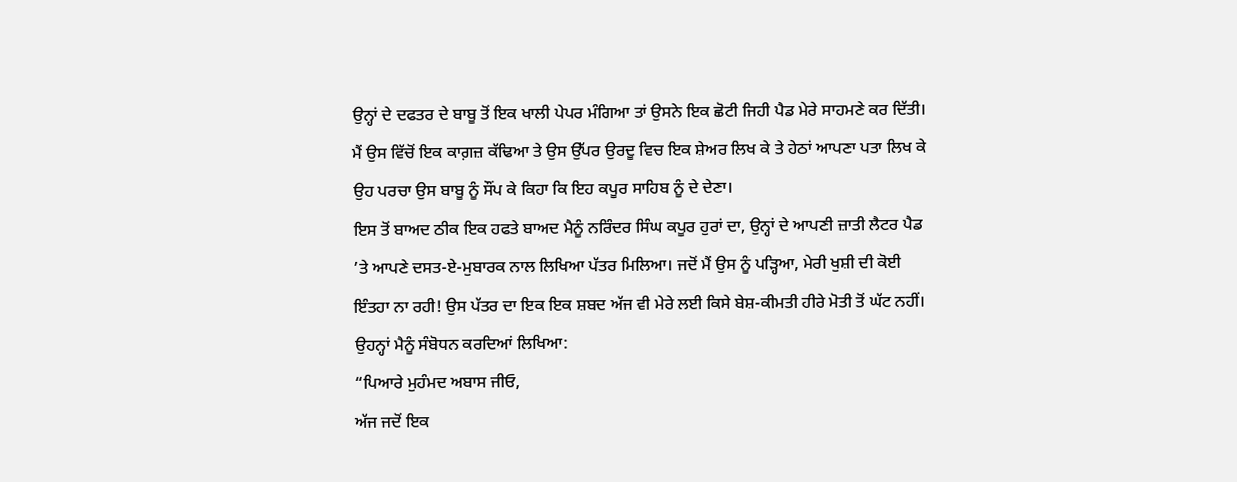ਉਨ੍ਹਾਂ ਦੇ ਦਫਤਰ ਦੇ ਬਾਬੂ ਤੋਂ ਇਕ ਖਾਲੀ ਪੇਪਰ ਮੰਗਿਆ ਤਾਂ ਉਸਨੇ ਇਕ ਛੋਟੀ ਜਿਹੀ ਪੈਡ ਮੇਰੇ ਸਾਹਮਣੇ ਕਰ ਦਿੱਤੀ। ਮੈਂ ਉਸ ਵਿੱਚੋਂ ਇਕ ਕਾਗ਼ਜ਼ ਕੱਢਿਆ ਤੇ ਉਸ ਉੱਪਰ ਉਰਦੂ ਵਿਚ ਇਕ ਸ਼ੇਅਰ ਲਿਖ ਕੇ ਤੇ ਹੇਠਾਂ ਆਪਣਾ ਪਤਾ ਲਿਖ ਕੇ ਉਹ ਪਰਚਾ ਉਸ ਬਾਬੂ ਨੂੰ ਸੌਂਪ ਕੇ ਕਿਹਾ ਕਿ ਇਹ ਕਪੂਰ ਸਾਹਿਬ ਨੂੰ ਦੇ ਦੇਣਾ।
ਇਸ ਤੋਂ ਬਾਅਦ ਠੀਕ ਇਕ ਹਫਤੇ ਬਾਅਦ ਮੈਨੂੰ ਨਰਿੰਦਰ ਸਿੰਘ ਕਪੂਰ ਹੁਰਾਂ ਦਾ, ਉਨ੍ਹਾਂ ਦੇ ਆਪਣੀ ਜ਼ਾਤੀ ਲੈਟਰ ਪੈਡ ’ਤੇ ਆਪਣੇ ਦਸਤ-ਏ-ਮੁਬਾਰਕ ਨਾਲ ਲਿਖਿਆ ਪੱਤਰ ਮਿਲਿਆ। ਜਦੋਂ ਮੈਂ ਉਸ ਨੂੰ ਪੜ੍ਹਿਆ, ਮੇਰੀ ਖੁਸ਼ੀ ਦੀ ਕੋਈ ਇੰਤਹਾ ਨਾ ਰਹੀ! ਉਸ ਪੱਤਰ ਦਾ ਇਕ ਇਕ ਸ਼ਬਦ ਅੱਜ ਵੀ ਮੇਰੇ ਲਈ ਕਿਸੇ ਬੇਸ਼-ਕੀਮਤੀ ਹੀਰੇ ਮੋਤੀ ਤੋਂ ਘੱਟ ਨਹੀਂ। ਉਹਨ੍ਹਾਂ ਮੈਨੂੰ ਸੰਬੋਧਨ ਕਰਦਿਆਂ ਲਿਖਿਆ:
“ਪਿਆਰੇ ਮੁਹੰਮਦ ਅਬਾਸ ਜੀਓ,
ਅੱਜ ਜਦੋਂ ਇਕ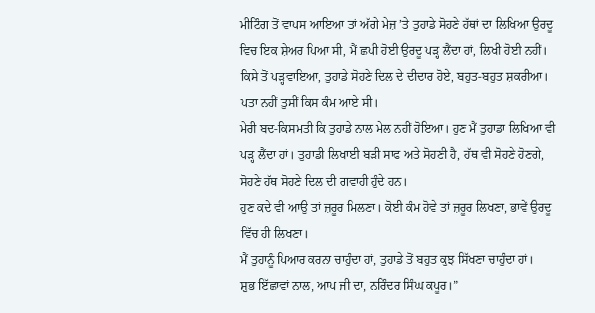ਮੀਟਿੰਗ ਤੋਂ ਵਾਪਸ ਆਇਆ ਤਾਂ ਅੱਗੇ ਮੇਜ਼ ’ਤੇ ਤੁਹਾਡੇ ਸੋਹਣੇ ਹੱਥਾਂ ਦਾ ਲਿਖਿਆ ਉਰਦੂ ਵਿਚ ਇਕ ਸ਼ੇਅਰ ਪਿਆ ਸੀ, ਮੈਂ ਛਪੀ ਹੋਈ ਉਰਦੂ ਪੜ੍ਹ ਲੈਂਦਾ ਹਾਂ, ਲਿਖੀ ਹੋਈ ਨਹੀਂ। ਕਿਸੇ ਤੋਂ ਪੜ੍ਹਵਾਇਆ, ਤੁਹਾਡੇ ਸੋਹਣੇ ਦਿਲ ਦੇ ਦੀਦਾਰ ਹੋਏ, ਬਹੁਤ-ਬਹੁਤ ਸ਼ਕਰੀਆ।
ਪਤਾ ਨਹੀਂ ਤੁਸੀਂ ਕਿਸ ਕੰਮ ਆਏ ਸੀ।
ਮੇਰੀ ਬਦ-ਕਿਸਮਤੀ ਕਿ ਤੁਹਾਡੇ ਨਾਲ ਮੇਲ ਨਹੀਂ ਹੋਇਆ। ਹੁਣ ਮੈਂ ਤੁਹਾਡਾ ਲਿਖਿਆ ਵੀ ਪੜ੍ਹ ਲੈਂਦਾ ਹਾਂ। ਤੁਹਾਡੀ ਲਿਖਾਈ ਬੜੀ ਸਾਫ ਅਤੇ ਸੋਹਣੀ ਹੈ, ਹੱਥ ਵੀ ਸੋਹਣੇ ਹੋਣਗੇ, ਸੋਹਣੇ ਹੱਥ ਸੋਹਣੇ ਦਿਲ ਦੀ ਗਵਾਹੀ ਹੁੰਦੇ ਹਨ।
ਹੁਣ ਕਦੇ ਵੀ ਆਉ ਤਾਂ ਜ਼ਰੂਰ ਮਿਲਣਾ। ਕੋਈ ਕੰਮ ਹੋਵੇ ਤਾਂ ਜ਼ਰੂਰ ਲਿਖਣਾ, ਭਾਵੇਂ ਉਰਦੂ ਵਿੱਚ ਹੀ ਲਿਖਣਾ।
ਮੈਂ ਤੁਹਾਨੂੰ ਪਿਆਰ ਕਰਨਾ ਚਾਹੁੰਦਾ ਹਾਂ, ਤੁਹਾਡੇ ਤੋਂ ਬਹੁਤ ਕੁਝ ਸਿੱਖਣਾ ਚਾਹੁੰਦਾ ਹਾਂ।
ਸ਼ੁਭ ਇੱਛਾਵਾਂ ਨਾਲ, ਆਪ ਜੀ ਦਾ, ਨਰਿੰਦਰ ਸਿੰਘ ਕਪੂਰ।”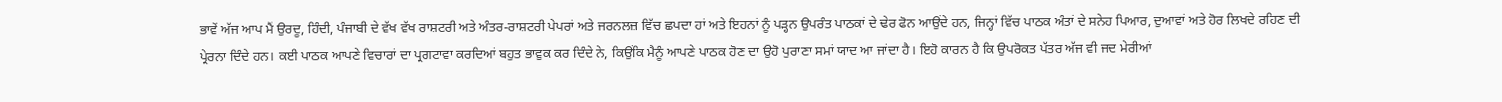ਭਾਵੇਂ ਅੱਜ ਆਪ ਮੈਂ ਉਰਦੂ, ਹਿੰਦੀ, ਪੰਜਾਬੀ ਦੇ ਵੱਖ ਵੱਖ ਰਾਸ਼ਟਰੀ ਅਤੇ ਅੰਤਰ-ਰਾਸ਼ਟਰੀ ਪੇਪਰਾਂ ਅਤੇ ਜਰਨਲਜ਼ ਵਿੱਚ ਛਪਦਾ ਹਾਂ ਅਤੇ ਇਹਨਾਂ ਨੂੰ ਪੜ੍ਹਨ ਉਪਰੰਤ ਪਾਠਕਾਂ ਦੇ ਢੇਰ ਫੋਨ ਆਉਂਦੇ ਹਨ, ਜਿਨ੍ਹਾਂ ਵਿੱਚ ਪਾਠਕ ਅੰਤਾਂ ਦੇ ਸਨੇਹ ਪਿਆਰ, ਦੁਆਵਾਂ ਅਤੇ ਹੋਰ ਲਿਖਦੇ ਰਹਿਣ ਦੀ ਪ੍ਰੇਰਨਾ ਦਿੰਦੇ ਹਨ। ਕਈ ਪਾਠਕ ਆਪਣੇ ਵਿਚਾਰਾਂ ਦਾ ਪ੍ਰਗਟਾਵਾ ਕਰਦਿਆਂ ਬਹੁਤ ਭਾਵੁਕ ਕਰ ਦਿੰਦੇ ਨੇ, ਕਿਉਂਕਿ ਮੈਨੂੰ ਆਪਣੇ ਪਾਠਕ ਹੋਣ ਦਾ ਉਹੋ ਪੁਰਾਣਾ ਸਮਾਂ ਯਾਦ ਆ ਜਾਂਦਾ ਹੈ। ਇਹੋ ਕਾਰਨ ਹੈ ਕਿ ਉਪਰੋਕਤ ਪੱਤਰ ਅੱਜ ਵੀ ਜਦ ਮੇਰੀਆਂ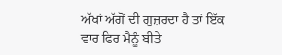ਅੱਖਾਂ ਅੱਗੋਂ ਦੀ ਗੁਜ਼ਰਦਾ ਹੈ ਤਾਂ ਇੱਕ ਵਾਰ ਫਿਰ ਮੈਨੂੰ ਬੀਤੇ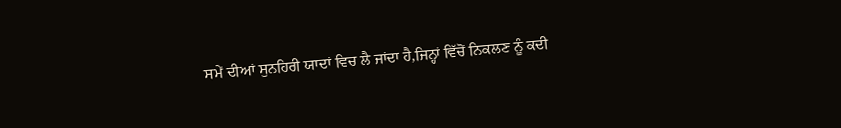ਸਮੇਂ ਦੀਆਂ ਸੁਨਹਿਰੀ ਯਾਦਾਂ ਵਿਚ ਲੈ ਜਾਂਦਾ ਹੈ,ਜਿਨ੍ਹਾਂ ਵਿੱਚੋਂ ਨਿਕਲਣ ਨੂੰ ਕਦੀ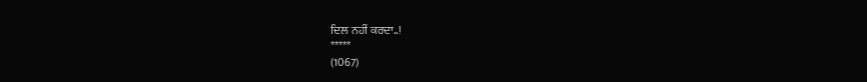ਦਿਲ ਨਹੀਂ ਕਰਦਾ..!
*****
(1067)